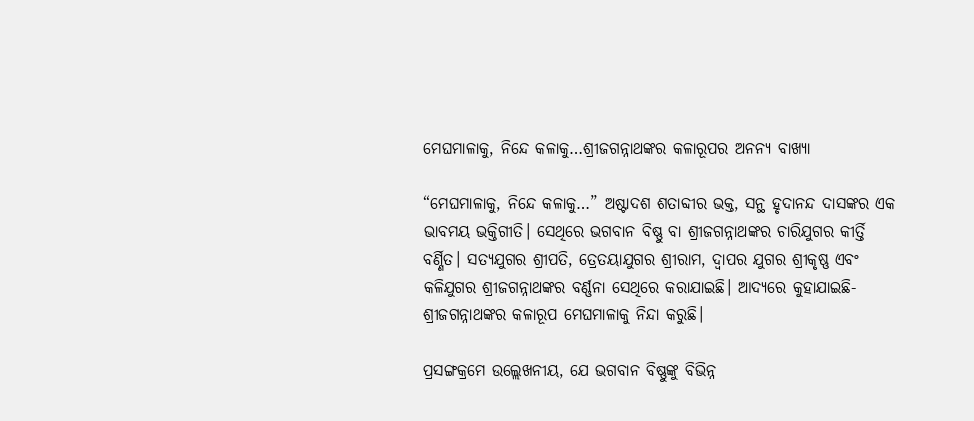ମେଘମାଳାକୁ, ନିନ୍ଦେ କଳାକୁ…ଶ୍ରୀଜଗନ୍ନାଥଙ୍କର କଳାରୂପର ଅନନ୍ୟ ବାଖ୍ୟା

“ମେଘମାଳାକୁ, ନିନ୍ଦେ କଳାକୁ…” ଅଷ୍ଟାଦଶ ଶତାବ୍ଦୀର ଭକ୍ତ, ସନ୍ଥ ହୃଦାନନ୍ଦ ଦାସଙ୍କର ଏକ ଭାବମୟ ଭକ୍ତିଗୀତି। ସେଥିରେ ଭଗବାନ ବିଷ୍ଣୁ ବା ଶ୍ରୀଜଗନ୍ନାଥଙ୍କର ଚାରିଯୁଗର କୀର୍ତ୍ତି ବର୍ଣ୍ଣିତ। ସତ୍ୟଯୁଗର ଶ୍ରୀପତି, ତ୍ରେତୟାଯୁଗର ଶ୍ରୀରାମ, ଦ୍ୱାପର ଯୁଗର ଶ୍ରୀକୃଷ୍ଣ ଏବଂ କଳିଯୁଗର ଶ୍ରୀଜଗନ୍ନାଥଙ୍କର ବର୍ଣ୍ଣନା ସେଥିରେ କରାଯାଇଛି। ଆଦ୍ୟରେ କୁହାଯାଇଛି- ଶ୍ରୀଜଗନ୍ନାଥଙ୍କର କଳାରୂପ ମେଘମାଳାକୁ ନିନ୍ଦା କରୁଛି।

ପ୍ରସଙ୍ଗକ୍ରମେ ଉଲ୍ଲେଖନୀୟ, ଯେ ଭଗବାନ ବିଷ୍ଣୁଙ୍କୁ ବିଭିନ୍ନ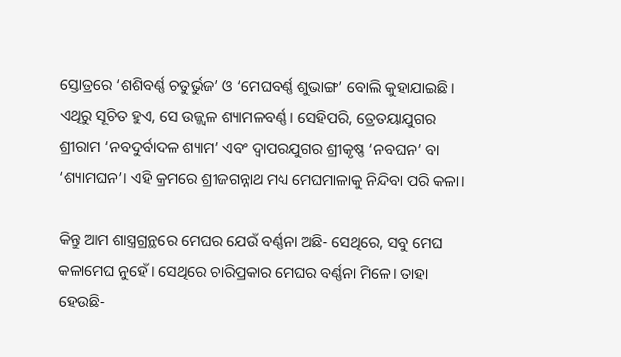ସ୍ତୋତ୍ରରେ ‘ଶଶିବର୍ଣ୍ଣ ଚତୁର୍ଭୁଜ’ ଓ ‘ମେଘବର୍ଣ୍ଣ ଶୁଭାଙ୍ଗ’ ବୋଲି କୁହାଯାଇଛି। ଏଥିରୁ ସୂଚିତ ହୁଏ, ସେ ଉଜ୍ଜ୍ୱଳ ଶ୍ୟାମଳବର୍ଣ୍ଣ। ସେହିପରି, ତ୍ରେତୟାଯୁଗର ଶ୍ରୀରାମ ‘ନବଦୁର୍ବାଦଳ ଶ୍ୟାମ’ ଏବଂ ଦ୍ୱାପରଯୁଗର ଶ୍ରୀକୃଷ୍ଣ ‘ନବଘନ’ ବା ‘ଶ୍ୟାମଘନ’। ଏହି କ୍ରମରେ ଶ୍ରୀଜଗନ୍ନାଥ ମଧ୍ୟ ମେଘମାଳାକୁ ନିନ୍ଦିବା ପରି କଳା।

କିନ୍ତୁ ଆମ ଶାସ୍ତ୍ରଗ୍ରନ୍ଥରେ ମେଘର ଯେଉଁ ବର୍ଣ୍ଣନା ଅଛି- ସେଥିରେ, ସବୁ ମେଘ କଳାମେଘ ନୁହେଁ। ସେଥିରେ ଚାରିପ୍ରକାର ମେଘର ବର୍ଣ୍ଣନା ମିଳେ। ତାହା ହେଉଛି-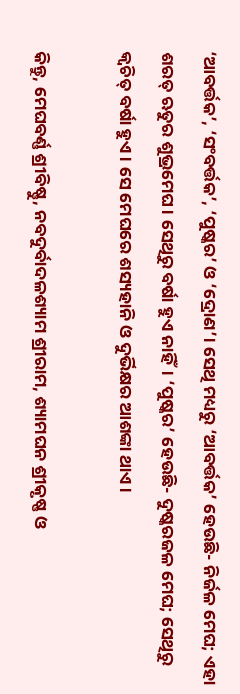‘ଆବର୍ତ୍ତକ’, ‘ସଂବର୍ତ୍ତକ’, ‘ପୁଷ୍କର’ ଓ ‘ଦ୍ରୋଣ’। ସେଥି ମଧ୍ୟରୁ ‘ଆବର୍ତ୍ତକ’ ହେଉଛି- ନିର୍ଜଳ ମେଘ; ଏହା ଶରତ୍ ଋତୁର ଶୁଭ୍ରମେଘ। ସେଥିରୁ ବର୍ଷା ହୁଏ ନାହିଁ। ‘ପୁଷ୍କର’ ହେଉଛି- ଦୁଷ୍କରଜଳ ମେଘ; ସେଥିରୁ କ୍ୱଚିତ୍ ବର୍ଷା ହୁଏ। ସେ ମେଘରେ ଶସ୍ୟହାନି ଓ ଦୁର୍ଭିକ୍ଷର ଆଶଙ୍କା ଥାଏ।

କିନ୍ତୁ, ମେଘବର୍ଣ୍ଣ ଶ୍ରୀବିଷ୍ଣୁ, ନବଦୁର୍ବାଦଳଶ୍ୟାମ ଶ୍ରୀରାମ, ଶ୍ୟାମଘନ ଶ୍ରୀକୃଷ୍ଣ ଓ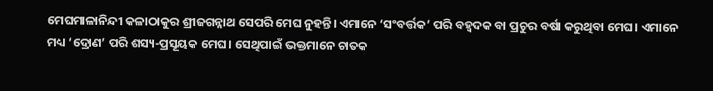ମେଘମାଳାନିନ୍ଦୀ କଳାଠାକୁର ଶ୍ରୀଜଗନ୍ନାଥ ସେପରି ମେଘ ନୁହନ୍ତି। ଏମାନେ ‘ସଂବର୍ତ୍ତକ’ ପରି ବହ୍ୱଦକ ବା ପ୍ରଚୁର ବର୍ଷା କରୁଥିବା ମେଘ। ଏମାନେ ମଧ୍ୟ ‘ଦ୍ରୋଣ’ ପରି ଶସ୍ୟ-ପ୍ରସୂୟକ ମେଘ। ସେଥିପାଇଁ ଭକ୍ତମାନେ ଚାତକ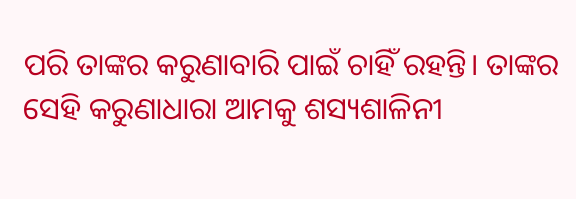ପରି ତାଙ୍କର କରୁଣାବାରି ପାଇଁ ଚାହିଁ ରହନ୍ତି। ତାଙ୍କର ସେହି କରୁଣାଧାରା ଆମକୁ ଶସ୍ୟଶାଳିନୀ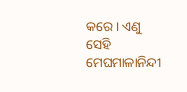କରେ। ଏଣୁ ସେହି ମେଘମାଳାନିନ୍ଦୀ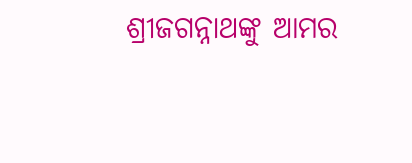ଶ୍ରୀଜଗନ୍ନାଥଙ୍କୁ ଆମର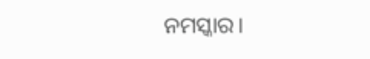ନମସ୍କାର।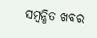ସମ୍ବନ୍ଧିତ ଖବର